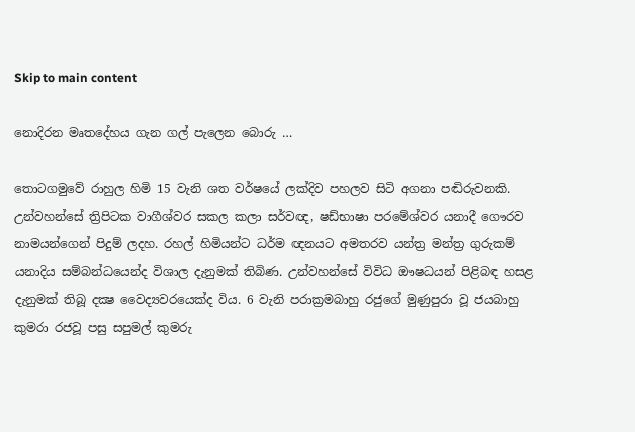Skip to main content

නොදිරන මෘතදේහය ගැන ගල් පැලෙන බොරු …

තොටගමුවේ රාහුල හිමි 15 වැනි ශත වර්ෂයේ ලක්‌දිව පහලව සිටි අගනා පඬිරුවනකි. උන්වහන්සේ ත්‍රිපිටක වාගීශ්වර සකල කලා සර්වඥ, ෂඩ්භාෂා පරමේශ්වර යනාදී ගෞරව නාමයන්ගෙන් පිදුම් ලදහ. රහල් හිමියන්ට ධර්ම ඥනයට අමතරව යන්ත්‍ර මන්ත්‍ර ගුරුකම් යනාදිය සම්බන්ධයෙන්ද විශාල දැනුමක්‌ තිබිණ. උන්වහන්සේ විවිධ ඖෂධයන් පිළිබඳ හසළ දැනුමක්‌ තිබූ දක්‍ෂ වෛද්‍යවරයෙක්‌ද විය. 6 වැනි පරාක්‍රමබාහු රජුගේ මුණුපුරා වූ ජයබාහු කුමරා රජවූ පසු සපුමල් කුමරු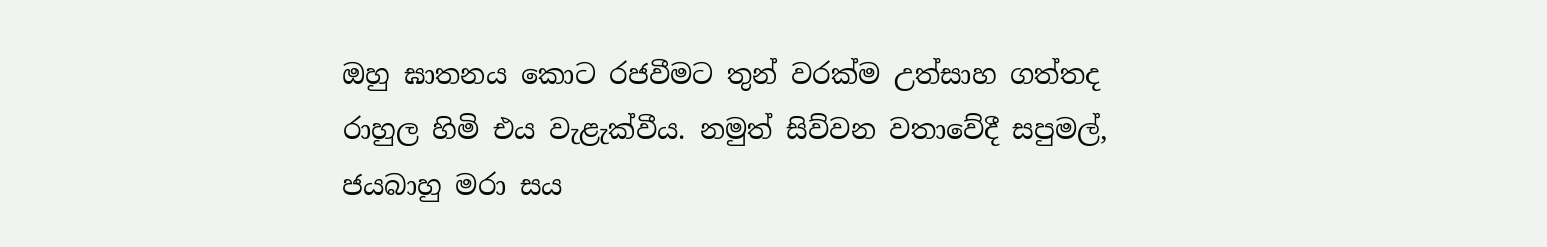ඔහු ඝාතනය කොට රජවීමට තුන් වරක්‌ම උත්සාහ ගත්තද රාහුල හිමි එය වැළැක්‌වීය. නමුත් සිව්වන වතාවේදී සපුමල්, ජයබාහු මරා සය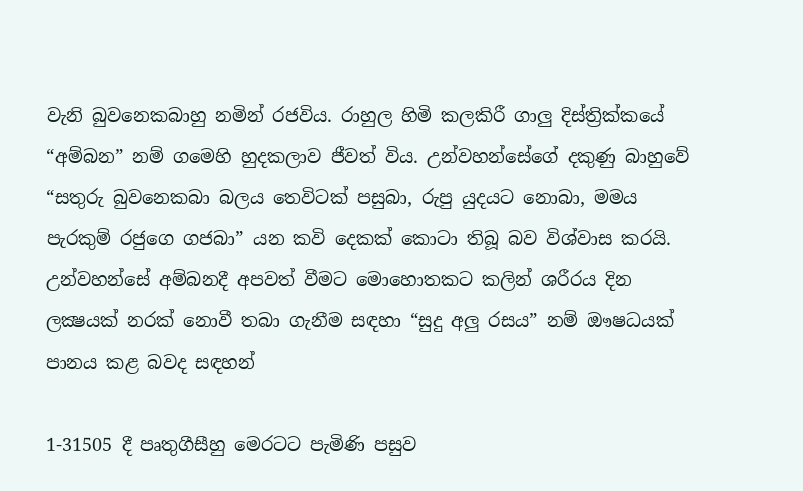වැනි බුවනෙකබාහු නමින් රජවිය. රාහුල හිමි කලකිරී ගාලු දිස්‌ත්‍රික්‌කයේ “අම්බන” නම් ගමෙහි හුදකලාව ජීවත් විය. උන්වහන්සේගේ දකුණු බාහුවේ “සතුරු බුවනෙකබා බලය තෙවිටක්‌ පසුබා, රුපු යුදයට නොබා, මමය පැරකුම් රජුගෙ ගජබා” යන කවි දෙකක්‌ කොටා තිබූ බව විශ්වාස කරයි. උන්වහන්සේ අම්බනදී අපවත් වීමට මොහොතකට කලින් ශරීරය දින ලක්‍ෂයක්‌ නරක්‌ නොවී තබා ගැනීම සඳහා “සුදු අලු රසය” නම් ඖෂධයක්‌ පානය කළ බවද සඳහන්

1-31505 දී පෘතුගීසීහු මෙරටට පැමිණි පසුව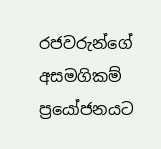රජවරුන්ගේ අසමගිකම් ප්‍රයෝජනයට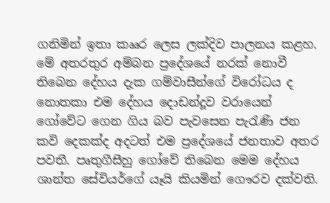ගනිමින් ඉතා කෲර ලෙස ලක්‌දිව පාලනය කළහ. මේ අතරතුර අම්බන ප්‍රදේශයේ නරක්‌ නොවී තිබෙන දේහය දැක ගම්වාසීන්ගේ විරෝධය ද නොතකා එම දේහය දොඩන්දූව වරායෙන් ගෝවේට ගෙන ගිය බව පැවසෙන පැරැණි ජන කවි දෙකක්‌ද අදටත් එම ප්‍රදේශයේ ජනතාව අතර පවතී. පෘතුගීසීහු ගෝවේ තිබෙන මෙම දේහය ශාන්ත සේවියර්ගේ යෑයි කියමින් ගෞරව දක්‌වති.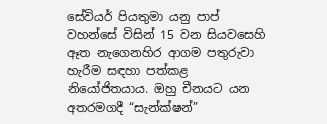සේවියර් පියතුමා යනු පාප් වහන්සේ විසින් 15 වන සියවසෙහි ඈත නැගෙනහිර ආගම පතුරුවා හැරීම සඳහා පත්කළ නියෝජිතයාය. ඔහු චීනයට යන අතරමගදී “සැන්ක්‌ෂන්”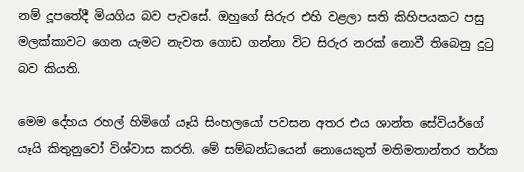නම් දූපතේදී මියගිය බව පැවසේ. ඔහුගේ සිරුර එහි වළලා සති කිහිපයකට පසු මලක්‌කාවට ගෙන යැමට නැවත ගොඩ ගන්නා විට සිරුර නරක්‌ නොවී තිබෙනු දුටු බව කියති.

මෙම දේහය රහල් හිමිගේ යෑයි සිංහලයෝ පවසන අතර එය ශාන්ත සේවියර්ගේ යෑයි කිතුනුවෝ විශ්වාස කරති. මේ සම්බන්ධයෙන් නොයෙකුත් මතිමතාන්තර තර්ක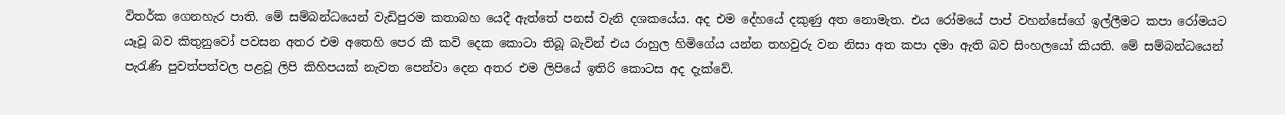විතර්ක ගෙනහැර පාති. මේ සම්බන්ධයෙන් වැඩිපුරම කතාබහ යෙදී ඇත්තේ පනස්‌ වැනි දශකයේය. අද එම දේහයේ දකුණු අත නොමැත. එය රෝමයේ පාප් වහන්සේගේ ඉල්ලීමට කපා රෝමයට යෑවූ බව කිතුනුවෝ පවසන අතර එම අතෙහි පෙර කී කවි දෙක කොටා තිබූ බැවින් එය රාහුල හිමිගේය යන්න තහවුරු වන නිසා අත කපා දමා ඇති බව සිංහලයෝ කියති. මේ සම්බන්ධයෙන් පැරැණි පුවත්පත්වල පළවූ ලිපි කිහිපයක්‌ නැවත පෙන්වා දෙන අතර එම ලිපියේ ඉතිරි කොටස අද දැක්‌වේ.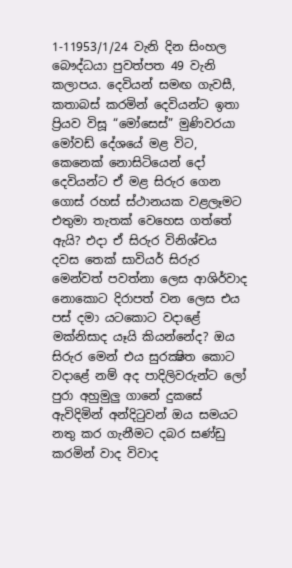1-11953/1/24 වැනි දින සිංහල බෞද්ධයා පුවත්පත 49 වැනි කලාපය. දෙවියන් සමඟ ගැවසී, කතාබස්‌ කරමින් දෙවියන්ට ඉතා ප්‍රියව විසූ “මෝසෙස්‌” මුණිවරයා මෝවඩ් දේශයේ මළ විට, කෙනෙක්‌ නොසිටියෙන් දෝ දෙවියන්ට ඒ මළ සිරුර ගෙන ගොස්‌ රහස්‌ ස්‌ථානයක වළලෑමට එතුමා තැතක්‌ වෙහෙස ගත්තේ ඇයි? එදා ඒ සිරුර විනිශ්චය දවස තෙක්‌ සාවියර් සිරුර මෙන්වත් පවත්නා ලෙස ආශිර්වාද නොකොට දිරාපත් වන ලෙස එය පස්‌ දමා යටකොට වදාළේ මක්‌නිසාද යෑයි කියන්නේද? ඔය සිරුර මෙන් එය සුරක්‍ෂිත කොට වදාළේ නම් අද පාදිලිවරුන්ට ලෝ පුරා අහුමුලු ගානේ දුකසේ ඇවිදිමින් අන්දිටුවන් ඔය සමයට නතු කර ගැනීමට දබර සණ්‌ඩු කරමින් වාද විවාද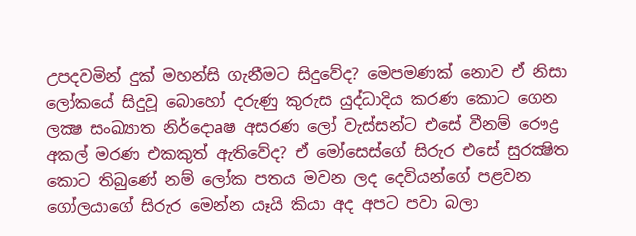උපදවමින් දුක්‌ මහන්සි ගැනීමට සිදුවේද? මෙපමණක්‌ නොව ඒ නිසා ලෝකයේ සිදුවූ බොහෝ දරුණු කුරුස යුද්ධාදිය කරණ කොට ගෙන ලක්‍ෂ සංඛ්‍යාත නිර්දොaෂ අසරණ ලෝ වැස්‌සන්ට එසේ වීනම් රෞද්‍ර අකල් මරණ එකකුත් ඇතිවේද? ඒ මෝසෙස්‌ගේ සිරුර එසේ සුරක්‍ෂිත කොට තිබුණේ නම් ලෝක පතය මවන ලද දෙවියන්ගේ පළවන ගෝලයාගේ සිරුර මෙන්න යෑයි කියා අද අපට පවා බලා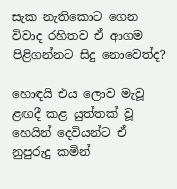සැක නැතිකොට ගෙන විවාද රහිතව ඒ ආගම පිළිගන්නට සිදු නොවෙත්ද?

හොඳයි එය ලොව මැවූ ළඟදී කළ යුත්තක්‌ වූ හෙයින් දෙවියන්ට ඒ නුපුරුදු කමින්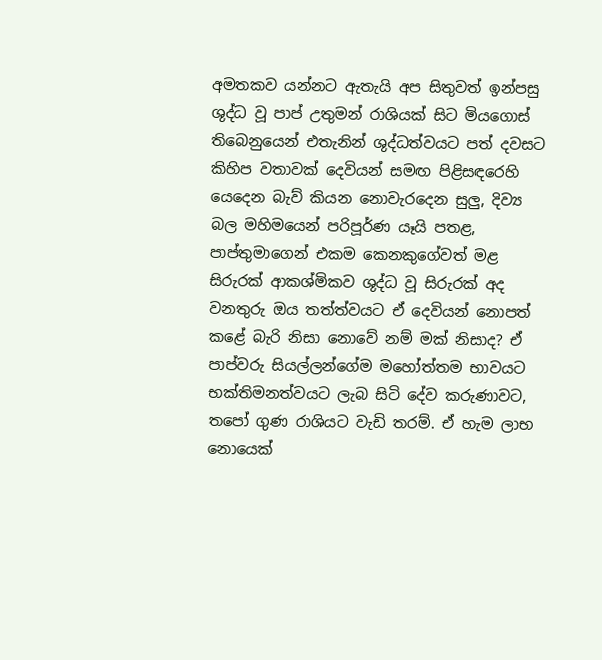අමතකව යන්නට ඇතැයි අප සිතුවත් ඉන්පසු ශුද්ධ වූ පාප් උතුමන් රාශියක්‌ සිට මියගොස්‌ තිබෙනුයෙන් එතැනින් ශුද්ධත්වයට පත් දවසට කිහිප වතාවක්‌ දෙවියන් සමඟ පිළිසඳරෙහි යෙදෙන බැව් කියන නොවැරදෙන සුලු, දිව්‍ය බල මහිමයෙන් පරිපූර්ණ යෑයි පතළ, පාප්තුමාගෙන් එකම කෙනකුගේවත් මළ සිරුරක්‌ ආකශ්මිකව ශුද්ධ වූ සිරුරක්‌ අද වනතුරු ඔය තත්ත්වයට ඒ දෙවියන් නොපත් කළේ බැරි නිසා නොවේ නම් මක්‌ නිසාද? ඒ පාප්වරු සියල්ලන්ගේම මහෝත්තම භාවයට භක්‌තිමනත්වයට ලැබ සිටි දේව කරුණාවට, තපෝ ගුණ රාශියට වැඩි තරම්. ඒ හැම ලාභ නොයෙක්‌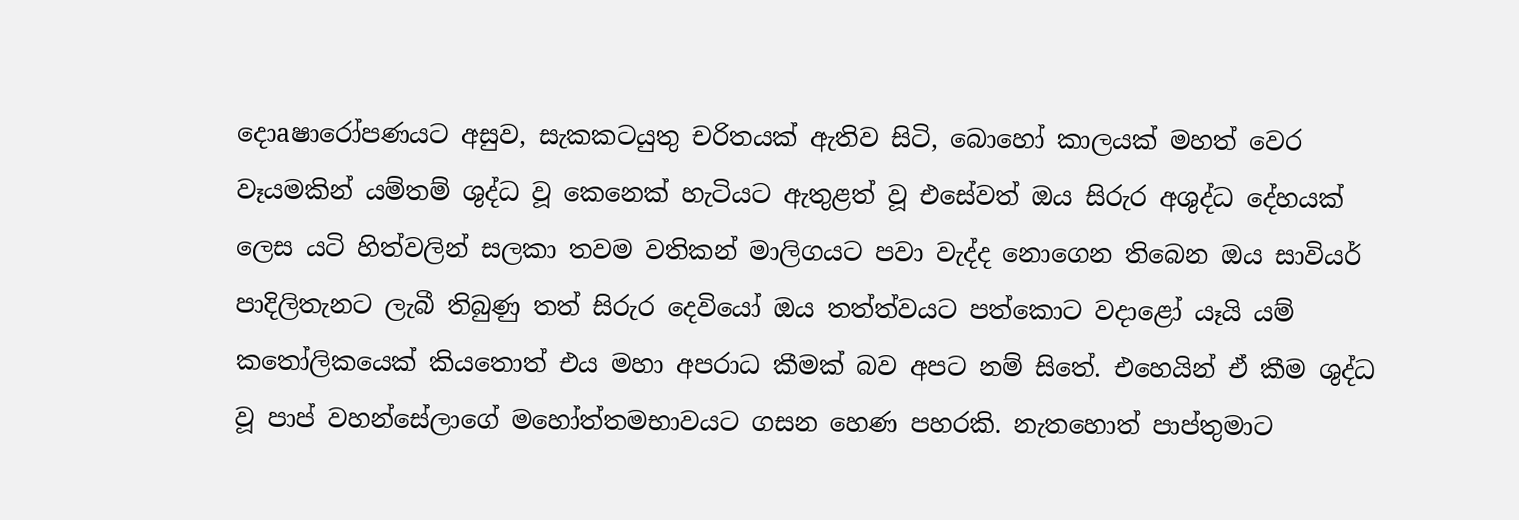දොaෂාරෝපණයට අසුව, සැකකටයුතු චරිතයක්‌ ඇතිව සිටි, බොහෝ කාලයක්‌ මහත් වෙර වෑයමකින් යම්තම් ශුද්ධ වූ කෙනෙක්‌ හැටියට ඇතුළත් වූ එසේවත් ඔය සිරුර අශුද්ධ දේහයක්‌ ලෙස යටි හිත්වලින් සලකා තවම වතිකන් මාලිගයට පවා වැද්ද නොගෙන තිබෙන ඔය සාවියර් පාදිලිතැනට ලැබී තිබුණු තත් සිරුර දෙවියෝ ඔය තත්ත්වයට පත්කොට වදාළෝ යෑයි යම් කතෝලිකයෙක්‌ කියතොත් එය මහා අපරාධ කීමක්‌ බව අපට නම් සිතේ. එහෙයින් ඒ කීම ශුද්ධ වූ පාප් වහන්සේලාගේ මහෝත්තමභාවයට ගසන හෙණ පහරකි. නැතහොත් පාප්තුමාට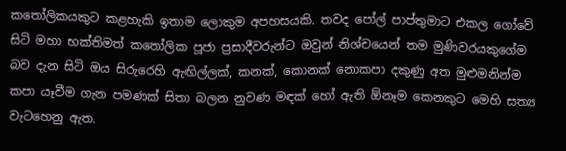කතෝලිකයකුට කළහැකි ඉතාම ලොකුම අපහසයකි. තවද පෝල් පාප්තුමාට එකල ගෝවේ සිටි මහා භක්‌තිමත් කතෝලික පූජා ප්‍රසාදීවරුන්ට ඔවුන් නිශ්චයෙන් තම මුණිවරයකුගේම බව දැන සිටි ඔය සිරුරෙහි ඇඟිල්ලක්‌, කනක්‌, කොනක්‌ නොකපා දකුණු අත මුළුමනින්ම කපා යෑවීම ගැන පමණක්‌ සිතා බලන නුවණ මඳක්‌ හෝ ඇති ඕනෑම කෙනකුට මෙහි සත්‍ය වැටහෙනු ඇත.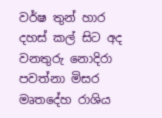වර්ෂ තුන් හාර දහස්‌ කල් සිට අද වනතුරු නොදිරා පවත්නා මිසර මෘතදේහ රාශිය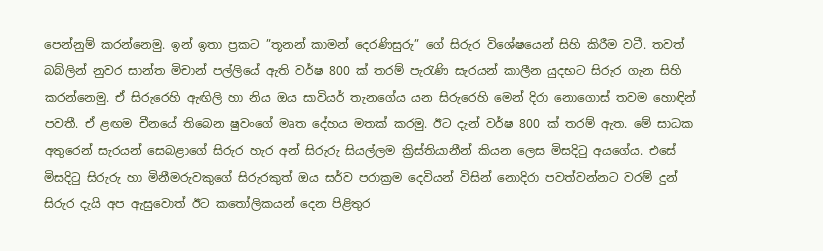පෙන්නුම් කරන්නෙමු. ඉන් ඉතා ප්‍රකට ”තූනන් කාමන් දෙරණිසුරු” ගේ සිරුර විශේෂයෙන් සිහි කිරීම වටී. තවත් බබ්ලින් නුවර සාන්ත මිචාන් පල්ලියේ ඇති වර්ෂ 800 ක්‌ තරම් පැරැණි සැරයන් කාලීන යුදභට සිරුර ගැන සිහි කරන්නෙමු. ඒ සිරුරෙහි ඇඟිලි හා නිය ඔය සාවියර් තැනගේය යන සිරුරෙහි මෙන් දිරා නොගොස්‌ තවම හොඳින් පවතී. ඒ ළඟම චීනයේ තිබෙන ෂුවංගේ මෘත දේහය මතක්‌ කරමු. ඊට දැන් වර්ෂ 800 ක්‌ තරම් ඇත. මේ සාධක අතුරෙන් සැරයන් සෙබළාගේ සිරුර හැර අන් සිරුරු සියල්ලම ක්‍රිස්‌තියානීන් කියන ලෙස මිසදිටු අයගේය. එසේ මිසදිටු සිරුරු හා මිනීමරුවකුගේ සිරුරකුත් ඔය සර්ව පරාක්‍රම දෙවියන් විසින් නොදිරා පවත්වන්නට වරම් දුන් සිරුර දැයි අප ඇසුවොත් ඊට කතෝලිකයන් දෙන පිළිතුර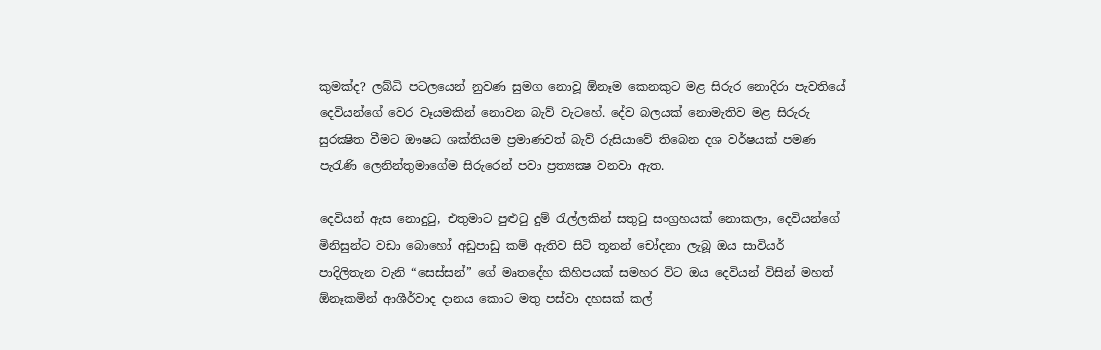කුමක්‌ද? ලබ්ධි පටලයෙන් නුවණ සුමග නොවූ ඕනෑම කෙනකුට මළ සිරුර නොදිරා පැවතියේ දෙවියන්ගේ වෙර වෑයමකින් නොවන බැව් වැටහේ. දේව බලයක්‌ නොමැතිව මළ සිරුරු සුරක්‍ෂිත වීමට ඖෂධ ශක්‌තියම ප්‍රමාණවත් බැව් රුසියාවේ තිබෙන දශ වර්ෂයක්‌ පමණ පැරැණි ලෙනින්තුමාගේම සිරුරෙන් පවා ප්‍රත්‍යක්‍ෂ වනවා ඇත.

දෙවියන් ඇස නොදුටු, එතුමාට පුළුටු දුම් රැල්ලකින් සතුටු සංග්‍රහයක්‌ නොකලා, දෙවියන්ගේ මිනිසුන්ට වඩා බොහෝ අඩුපාඩු කම් ඇතිව සිටි තූනන් චෝදනා ලැබූ ඔය සාවියර් පාදිලිතැන වැනි “සෙස්‌සන්” ගේ මෘතදේහ කිහිපයක්‌ සමහර විට ඔය දෙවියන් විසින් මහත් ඕනෑකමින් ආශීර්වාද දානය කොට මතු පස්‌වා දහසක්‌ කල්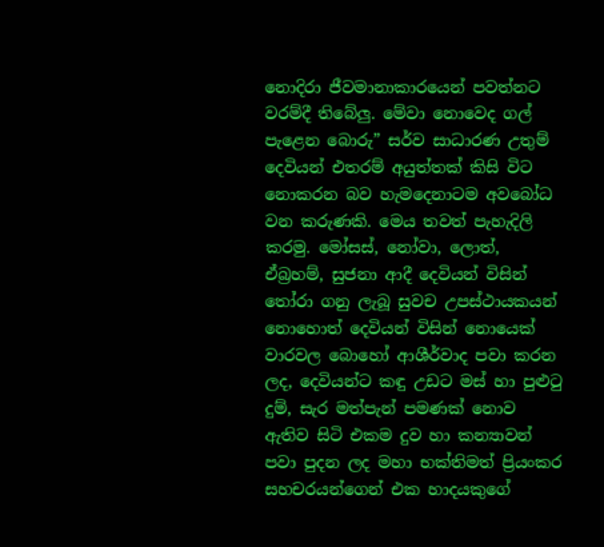නොදිරා ජීවමානාකාරයෙන් පවත්නට වරම්දී තිබේලු. මේවා නොවෙද ගල් පැළෙන බොරු” සර්ව සාධාරණ උතුම් දෙවියන් එතරම් අයුත්තක්‌ කිසි විට නොකරන බව හැමදෙනාටම අවබෝධ වන කරුණකි. මෙය තවත් පැහැදිලි කරමු. මෝසස්‌, නෝවා, ලොත්, ඒබ්‍රහම්, සුජනා ආදී දෙවියන් විසින් තෝරා ගනු ලැබූ සුවච උපස්‌ථායකයන් නොහොත් දෙවියන් විසින් නොයෙක්‌ වාරවල බොහෝ ආශීර්වාද පවා කරන ලද, දෙවියන්ට කඳු උඩට මස්‌ හා පුළුටු දුම්, සැර මත්පැන් පමණක්‌ නොව ඇතිව සිටි එකම දුව හා කන්‍යාවන් පවා පුදන ලද මහා භක්‌තිමත් ප්‍රියංකර සහචරයන්ගෙන් එක හාදයකුගේ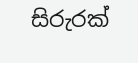සිරුරක්‌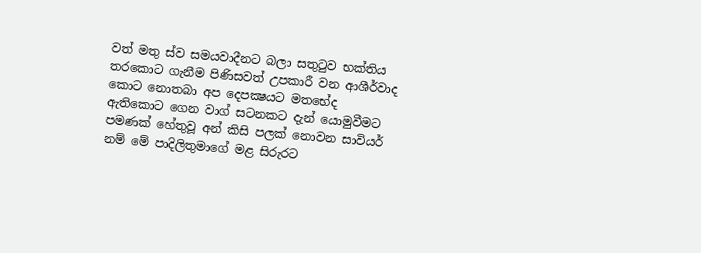වත් මතු ස්‌ව සමයවාදීනට බලා සතුටුව භක්‌තිය තරකොට ගැනීම පිණිසවත් උපකාරී වන ආශීර්වාද කොට නොතබා අප දෙපක්‍ෂයට මතභේද ඇතිකොට ගෙන වාග් සටනකට දැන් යොමුවීමට පමණක්‌ හේතුවූ අන් කිසි පලක්‌ නොවන සාවියර් නම් මේ පාදිලිතුමාගේ මළ සිරුරට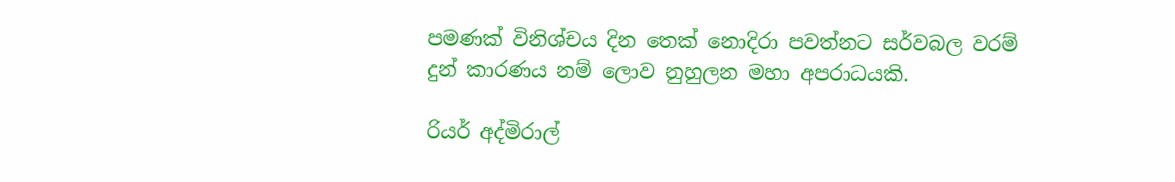පමණක්‌ විනිශ්චය දින තෙක්‌ නොදිරා පවත්නට සර්වබල වරම් දුන් කාරණය නම් ලොව නුහුලන මහා අපරාධයකි.

රියර් අද්මිරාල්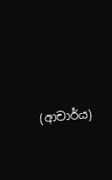(ආචාර්ය)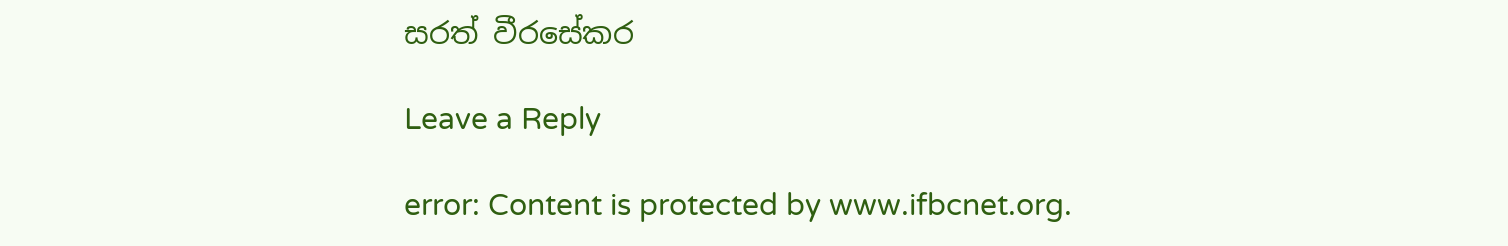සරත් වීරසේකර

Leave a Reply

error: Content is protected by www.ifbcnet.org.